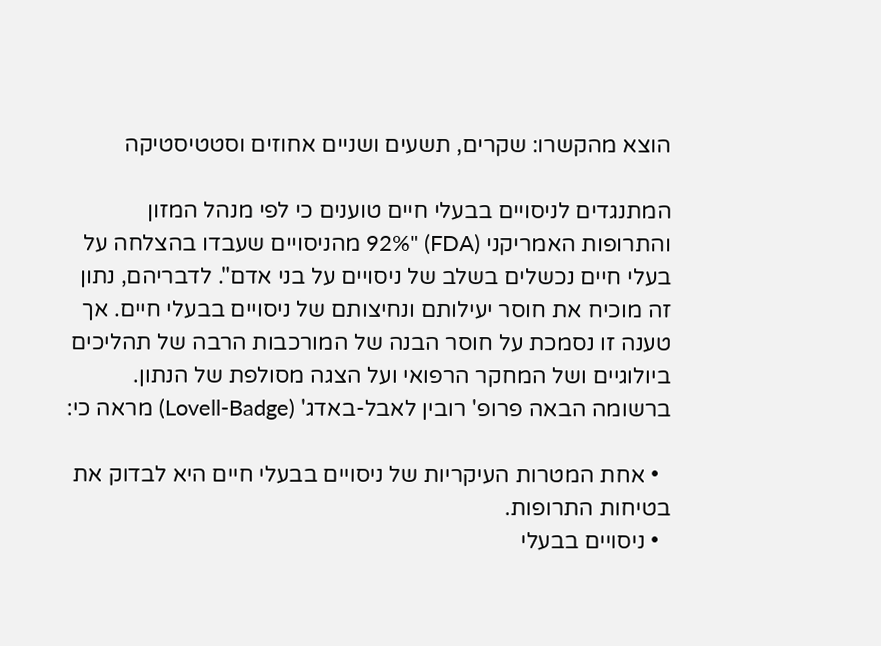הוצא מהקשרו: שקרים, תשעים ושניים אחוזים וסטטיסטיקה

המתנגדים לניסויים בבעלי חיים טוענים כי לפי מנהל המזון והתרופות האמריקני (FDA) "92% מהניסויים שעבדו בהצלחה על בעלי חיים נכשלים בשלב של ניסויים על בני אדם". לדבריהם, נתון זה מוכיח את חוסר יעילותם ונחיצותם של ניסויים בבעלי חיים. אך טענה זו נסמכת על חוסר הבנה של המורכבות הרבה של תהליכים ביולוגיים ושל המחקר הרפואי ועל הצגה מסולפת של הנתון. ברשומה הבאה פרופ' רובין לאבל-באדג' (Lovell-Badge) מראה כי:

  • אחת המטרות העיקריות של ניסויים בבעלי חיים היא לבדוק את בטיחות התרופות.
  • ניסויים בבעלי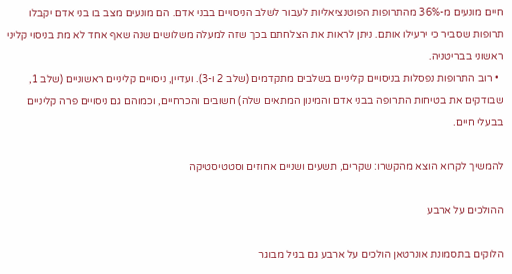חיים מונעים מ-36% מהתרופות הפוטנציאליות לעבור לשלב הניסויים בבני אדם. הם מונעים מצב בו בני אדם יקבלו תרופות שסביר כי ירעילו אותם. ניתן לראות את הצלחתם בכך שזה למעלה משלושים שנה שאף אחד לא מת בניסוי קליני ראשוני בבריטניה.
  • רוב התרופות נפסלות בניסויים קליניים בשלבים מתקדמים (שלב 2 ו-3). ועדיין, ניסויים קליניים ראשוניים (שלב 1, שבודקים את בטיחות התרופה בבני אדם והמינון המתאים שלה) חשובים והכרחיים, וכמוהם גם ניסויים פרה קליניים בבעלי חיים.

להמשיך לקרוא הוצא מהקשרו: שקרים, תשעים ושניים אחוזים וסטטיסטיקה

ההולכים על ארבע

הלוקים בתסמונת אונרטאן הולכים על ארבע גם בגיל מבוגר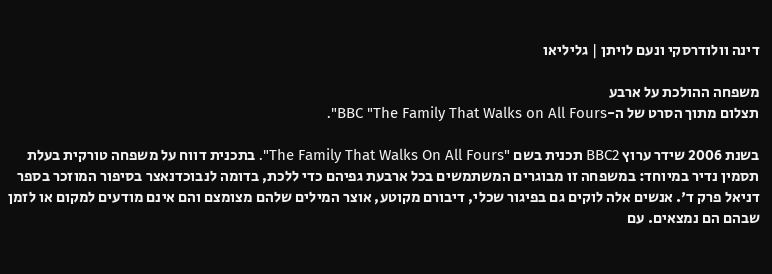דינה וולודרסקי ונעם לויתן | גליליאו

משפחה ההולכת על ארבע
תצלום מתוך הסרט של ה-BBC "The Family That Walks on All Fours".

בשנת 2006 שידר ערוץ BBC2 תכנית בשם "The Family That Walks On All Fours". בתכנית דווח על משפחה טורקית בעלת תסמין נדיר במיוחד: במשפחה זו מבוגרים המשתמשים בכל ארבעת גפיהם כדי ללכת, בדומה לנבוכדנאצר בסיפור המוזכר בספר דניאל פרק ד'. אנשים אלה לוקים גם בפיגור שכלי, דיבורם מקוטע, אוצר המילים שלהם מצומצם והם אינם מודעים למקום או לזמן שבהם הם נמצאים. עם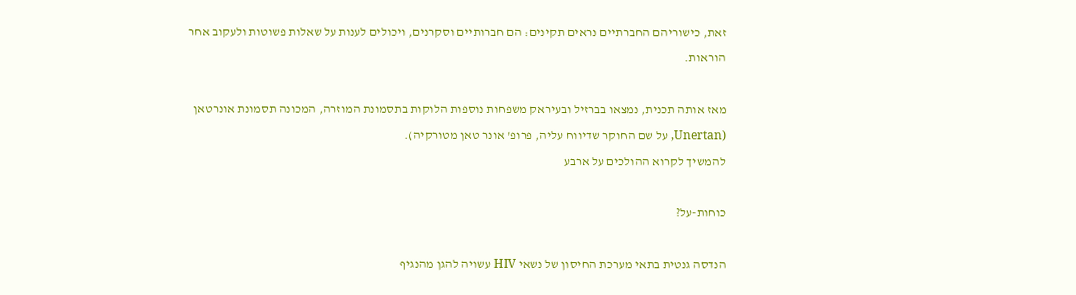זאת, כישוריהם החברתיים נראים תקינים: הם חברותיים וסקרנים, ויכולים לענות על שאלות פשוטות ולעקוב אחר הוראות.

מאז אותה תכנית, נמצאו בברזיל ובעיראק משפחות נוספות הלוקות בתסמונת המוזרה, המכונה תסמונת אונרטאן (Unertan, על שם החוקר שדיווח עליה, פרופ' אונר טאן מטורקיה).
להמשיך לקרוא ההולכים על ארבע

כוחות-על?

הנדסה גנטית בתאי מערכת החיסון של נשאי HIV עשויה להגן מהנגיף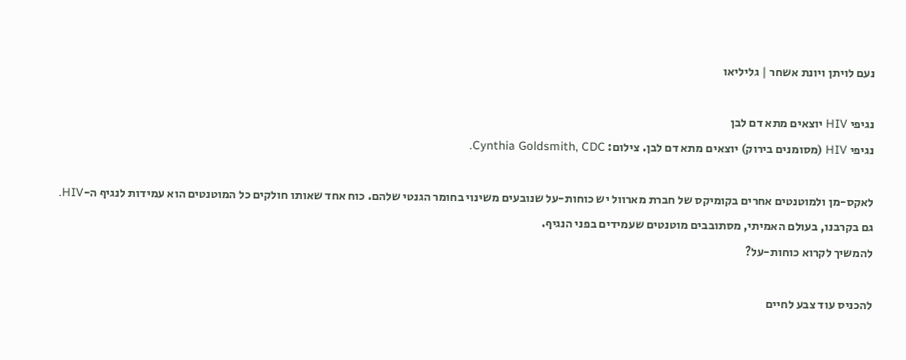נעם לויתן ויונת אשחר | גליליאו

נגיפי HIV יוצאים מתא דם לבן
נגיפי HIV (מסומנים בירוק) יוצאים מתא דם לבן. צילום: Cynthia Goldsmith, CDC.

לאקס-מן ולמוטנטים אחרים בקומיקס של חברת מארוול יש כוחות-על שנובעים משינוי בחומר הגנטי שלהם. כוח אחד שאותו חולקים כל המוטנטים הוא עמידות לנגיף ה-HIV. גם בקרבנו, בעולם האמיתי, מסתובבים מוטנטים שעמידים בפני הנגיף.
להמשיך לקרוא כוחות-על?

להכניס עוד צבע לחיים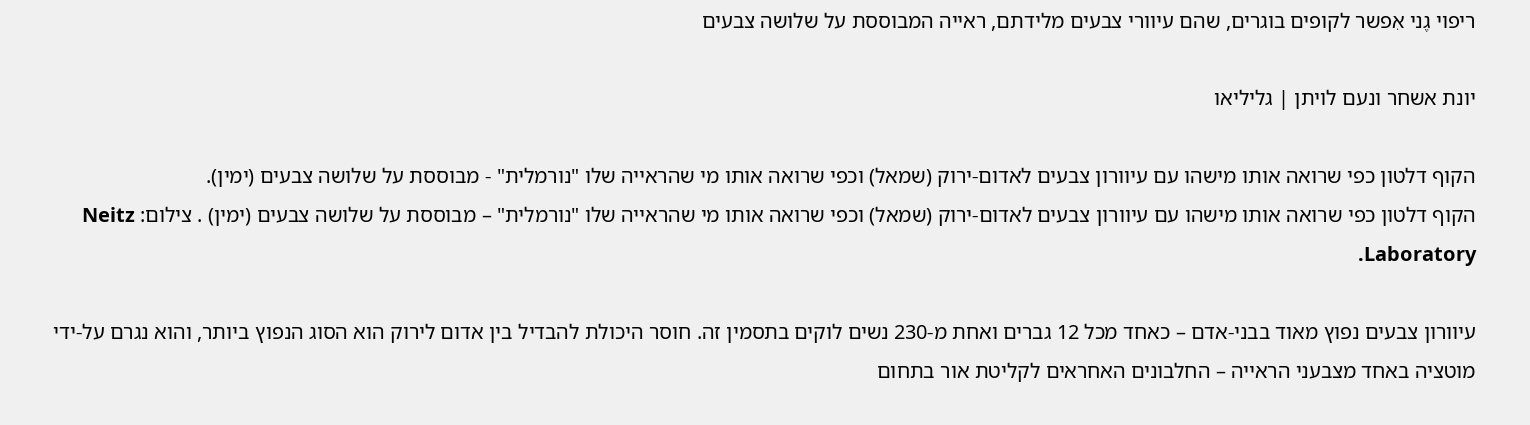ריפוי גֶני אִפשר לקופים בוגרים, שהם עיוורי צבעים מלידתם, ראייה המבוססת על שלושה צבעים

יונת אשחר ונעם לויתן | גליליאו

הקוף דלטון כפי שרואה אותו מישהו עם עיוורון צבעים לאדום-ירוק (שמאל) וכפי שרואה אותו מי שהראייה שלו "נורמלית" - מבוססת על שלושה צבעים (ימין).
הקוף דלטון כפי שרואה אותו מישהו עם עיוורון צבעים לאדום-ירוק (שמאל) וכפי שרואה אותו מי שהראייה שלו "נורמלית" – מבוססת על שלושה צבעים (ימין) . צילום: Neitz Laboratory.

עיוורון צבעים נפוץ מאוד בבני-אדם – כאחד מכל 12 גברים ואחת מ-230 נשים לוקים בתסמין זה. חוסר היכולת להבדיל בין אדום לירוק הוא הסוג הנפוץ ביותר, והוא נגרם על-ידי מוטציה באחד מצבעני הראייה – החלבונים האחראים לקליטת אור בתחום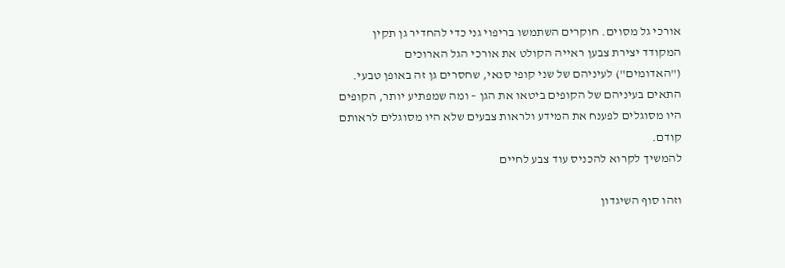אורכי גל מסוים. חוקרים השתמשו בריפוי גני כדי להחדיר גן תקין המקודד יצירת צבען ראייה הקולט את אורכי הגל הארוכים ("האדומים") לעיניהם של שני קופי סנאי, שחסרים גן זה באופן טבעי. התאים בעיניהם של הקופים ביטאו את הגן – ומה שמפתיע יותר, הקופים היו מסוגלים לפענח את המידע ולראות צבעים שלא היו מסוגלים לראותם קודם.
להמשיך לקרוא להכניס עוד צבע לחיים

וזהו סוף השיגדון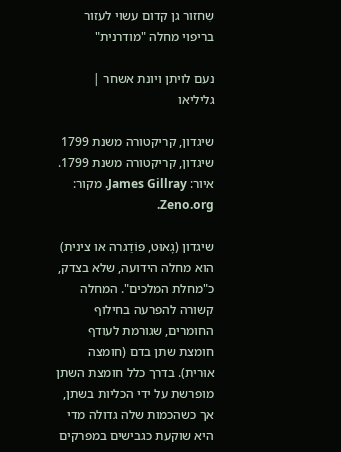שִחזור גן קדום עשוי לעזור בריפוי מחלה "מודרנית"

נעם לויתן ויונת אשחר | גליליאו

שיגדון, קריקטורה משנת 1799
שיגדון, קריקטורה משנת 1799. איור: James Gillray. מקור: Zeno.org.

שיגדון (גָאוּט, פּוֹדַגרה או צינית) הוא מחלה הידועה, שלא בצדק, כ"מחלת המלכים". המחלה קשורה להפרעה בחילוף החומרים, שגורמת לעודף חומצת שתן בדם (חומצה אוּרית). בדרך כלל חומצת השתן מופרשת על ידי הכליות בשתן, אך כשהכמות שלה גדולה מדי היא שוקעת כגבישים במפרקים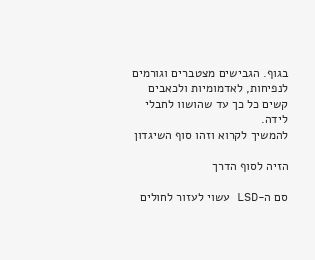בגוף. הגבישים מצטברים וגורמים לנפיחות, לאדמומיות ולכאבים קשים כל כך עד שהושוו לחבלי לידה.
להמשיך לקרוא וזהו סוף השיגדון

הזיה לסוף הדרך

סם ה-LSD עשוי לעזור לחולים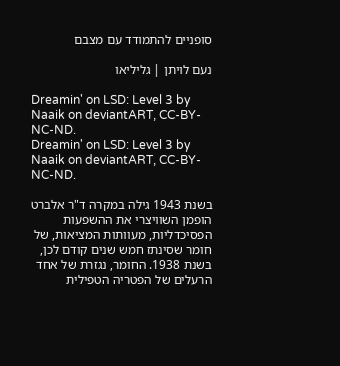סופניים להתמודד עם מצבם

נעם לויתן | גליליאו

Dreamin' on LSD: Level 3 by Naaik on deviantART, CC-BY-NC-ND.
Dreamin' on LSD: Level 3 by Naaik on deviantART, CC-BY-NC-ND.

בשנת 1943 גילה במקרה ד"ר אלברט הופמן השוויצרי את ההשפעות הפסיכדליות, מעוותות המציאות, של חומר שסינתז חמש שנים קודם לכן, בשנת 1938. החומר, נגזרת של אחד הרעלים של הפטריה הטפילית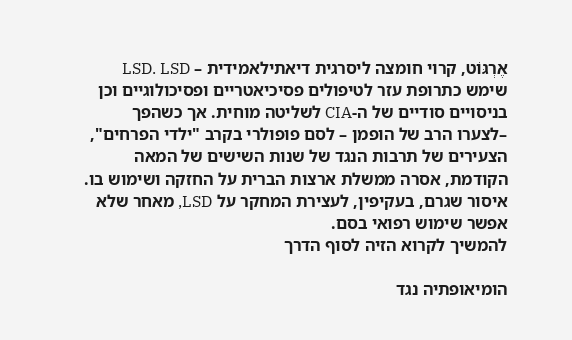אֶרְגּוֹט, קרוי חומצה ליסרגית דיאתילאמידית – LSD. LSD שימש כתרופת עזר לטיפולים פסיכיאטריים ופסיכולוגיים וכן בניסויים סודיים של ה-CIA לשליטה מוחית. אך כשהפך –לצערו הרב של הופמן – לסם פופולרי בקרב "ילדי הפרחים", הצעירים של תרבות הנגד של שנות השישים של המאה הקודמת, אסרה ממשלת ארצות הברית על החזקה ושימוש בו. איסור שגרם, בעקיפין, לעצירת המחקר על LSD, מאחר שלא אפשר שימוש רפואי בסם.
להמשיך לקרוא הזיה לסוף הדרך

הומיאופתיה נגד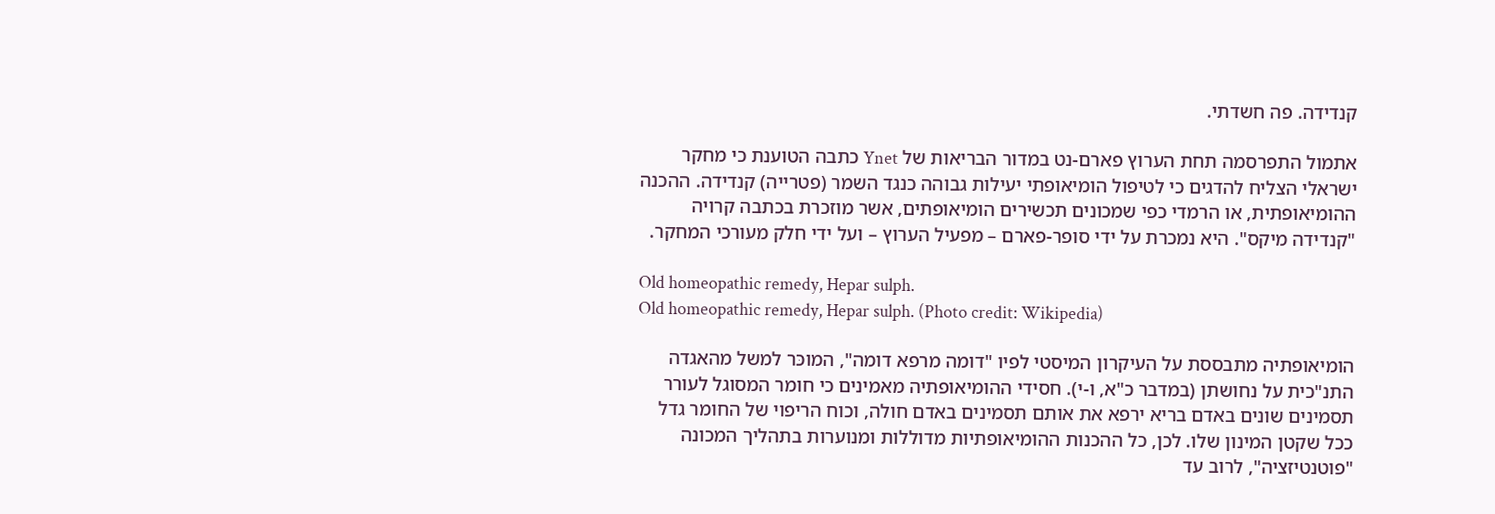קנדידה. פה חשדתי.

אתמול התפרסמה תחת הערוץ פארם-נט במדור הבריאות של Ynet כתבה הטוענת כי מחקר ישראלי הצליח להדגים כי לטיפול הומיאופתי יעילות גבוהה כנגד השמר (פטרייה) קנדידה. ההכנה ההומיאופתית, או הרמדי כפי שמכונים תכשירים הומיאופתים, אשר מוזכרת בכתבה קרויה "קנדידה מיקס". היא נמכרת על ידי סופר-פארם – מפעיל הערוץ – ועל ידי חלק מעורכי המחקר.

Old homeopathic remedy, Hepar sulph.
Old homeopathic remedy, Hepar sulph. (Photo credit: Wikipedia)

הומיאופתיה מתבססת על העיקרון המיסטי לפיו "דומה מרפא דומה", המוכּר למשל מהאגדה התנ"כית על נחושתן (במדבר כ"א, ו-י). חסידי ההומיאופתיה מאמינים כי חומר המסוגל לעורר תסמינים שונים באדם בריא ירפא את אותם תסמינים באדם חולה, וכוח הריפוי של החומר גדל ככל שקטן המינון שלו. לכן, כל ההכנות ההומיאופתיות מדוללות ומנוערות בתהליך המכונה "פוטנטיזציה", לרוב עד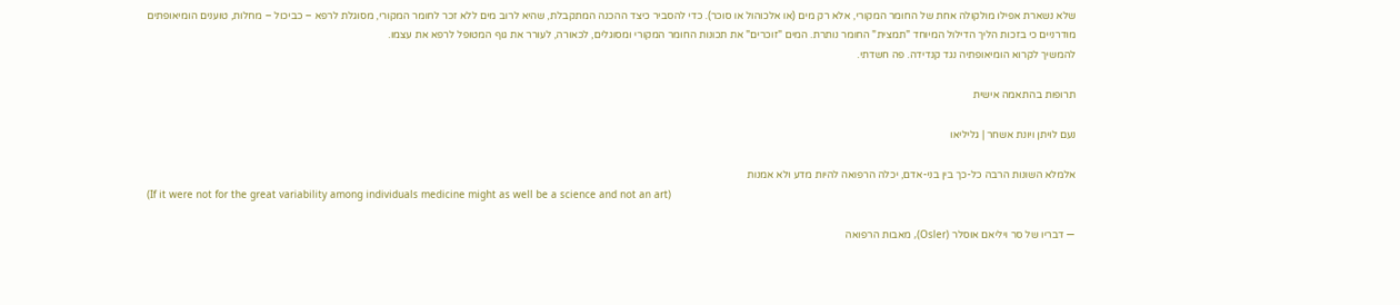שלא נשארת אפילו מולקולה אחת של החומר המקורי, אלא רק מים (או אלכוהול או סוכר). כדי להסביר כיצד ההכנה המתקבלת, שהיא לרוב מים ללא זכר לחומר המקורי, מסוגלת לרפא – כביכול – מחלות, טוענים הומיאופתים מודרניים כי בזכות הליך הדילול המיוחד "תמצית" החומר נותרת. המים "זוכרים" את תכונות החומר המקורי ומסוגלים, לכאורה, לעורר את גוף המטופל לרפא את עצמו.
להמשיך לקרוא הומיאופתיה נגד קנדידה. פה חשדתי.

תרופות בהתאמה אישית

נעם לויתן ויונת אשחר | גליליאו

אלמלא השונות הרבה כל-כך בין בני-אדם, יכלה הרפואה להיות מדע ולא אמנות
(If it were not for the great variability among individuals medicine might as well be a science and not an art)

— דבריו של סר ויליאם אוסלר (Osler), מאבות הרפואה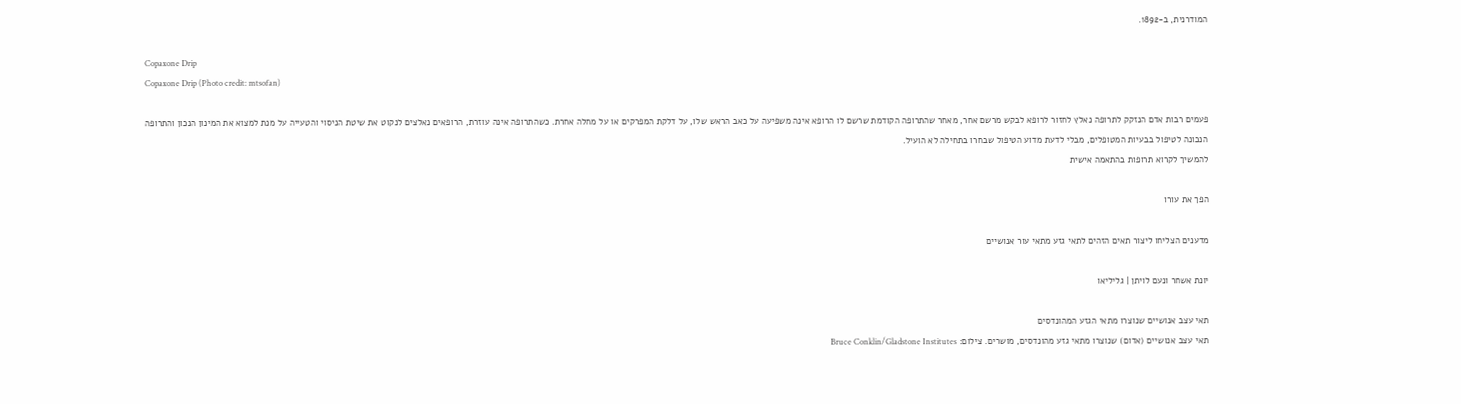המודרנית, ב-1892.

Copaxone Drip
Copaxone Drip (Photo credit: mtsofan)

פעמים רבות אדם הנזקק לתרופה נאלץ לחזור לרופא לבקש מרשם אחר, מאחר שהתרופה הקודמת שרשם לו הרופא אינה משפיעה על כאב הראש שלו, על דלקת המפרקים או על מחלה אחרת. כשהתרופה אינה עוזרת, הרופאים נאלצים לנקוט את שיטת הניסוי והטעייה על מנת למצוא את המינון הנכון והתרופה הנכונה לטיפול בבעיות המטופלים, מבלי לדעת מדוע הטיפול שבחרו בתחילה לא הועיל.
להמשיך לקרוא תרופות בהתאמה אישית

הפך את עורו

מדענים הצליחו ליצור תאים הזהים לתאי גזע מתאי עור אנושיים

יונת אשחר ונעם לויתן | גליליאו

תאי עצב אנושיים שנוצרו מתאי הגזע המהונדסים
תאי עצב אנושיים (אדום) שנוצרו מתאי גזע מהונדסים, מושרים. צילום: Bruce Conklin/Gladstone Institutes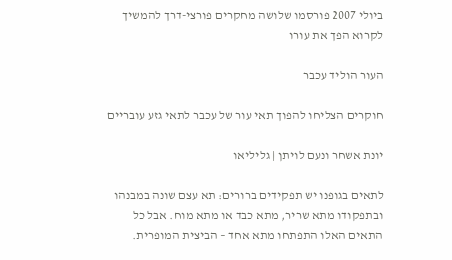ביולי 2007 פורסמו שלושה מחקרים פורצי-דרך להמשיך לקרוא הפך את עורו

העור הוליד עכבר

חוקרים הצליחו להפוך תאי עור של עכבר לתאי גזע עובריים

יונת אשחר ונעם לויתן | גליליאו

לתאים בגופנו יש תפקידים ברורים: תא עצם שונה במבנהו ובתפקודו מתא שריר, מתא כבד או מתא מוח. אבל כל התאים האלו התפתחו מתא אחד – הביצית המופרית.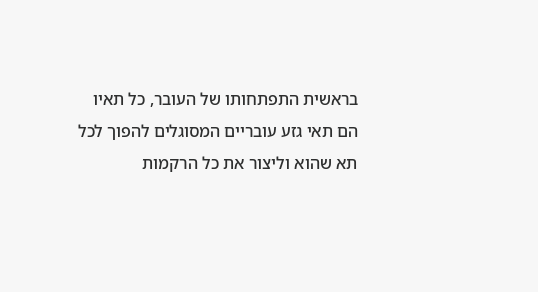בראשית התפתחותו של העובר, כל תאיו הם תאי גזע עובריים המסוגלים להפוך לכל תא שהוא וליצור את כל הרקמות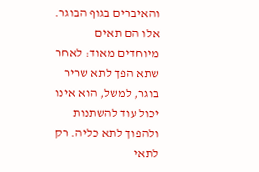והאיברים בגוף הבוגר. אלו הם תאים מיוחדים מאוד: לאחר שתא הפך לתא שריר בוגר, למשל, הוא אינו יכול עוד להשתנות ולהפוך לתא כליה. רק לתאי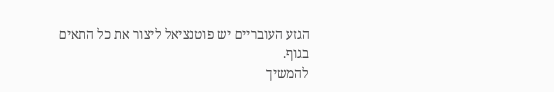הגזע העובריים יש פוטנציאל ליצור את כל התאים בגוף.
להמשיך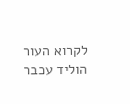לקרוא העור הוליד עכבר